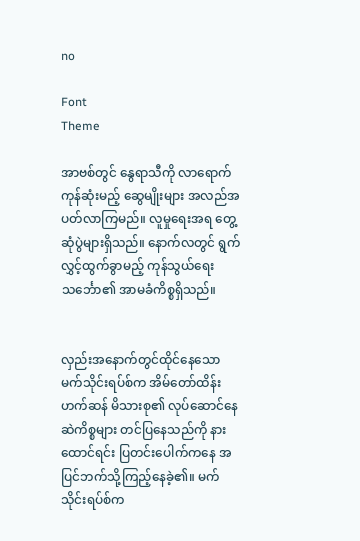no

Font
Theme

အာဗစ်တွင် နွေရာသီကို လာရောက်ကုန်ဆုံးမည့် ဆွေမျိုးများ အလည်အပတ်လာကြမည်။ လူမှုရေးအရ တွေ့ဆုံပွဲများရှိသည်။ နောက်လတွင် ရွက်လွှင့်ထွက်ခွာမည့် ကုန်သွယ်ရေးသင်္ဘော၏ အာမခံကိစ္စရှိသည်။


လှည်းအနောက်တွင်ထိုင်နေသော မက်သိုင်းရပ်စ်က အိမ်တော်ထိန်းဟက်ဆန် မိသားစု၏ လုပ်ဆောင်နေဆဲကိစ္စများ တင်ပြနေသည်ကို နားထောင်ရင်း ပြတင်းပေါက်ကနေ အပြင်ဘက်သို့ကြည့်နေခဲ့၏။ မက်သိုင်းရပ်စ်က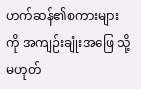ဟက်ဆန်၏စကားများကို အကျဉ်းချုံးအဖြေ သို့မဟုတ်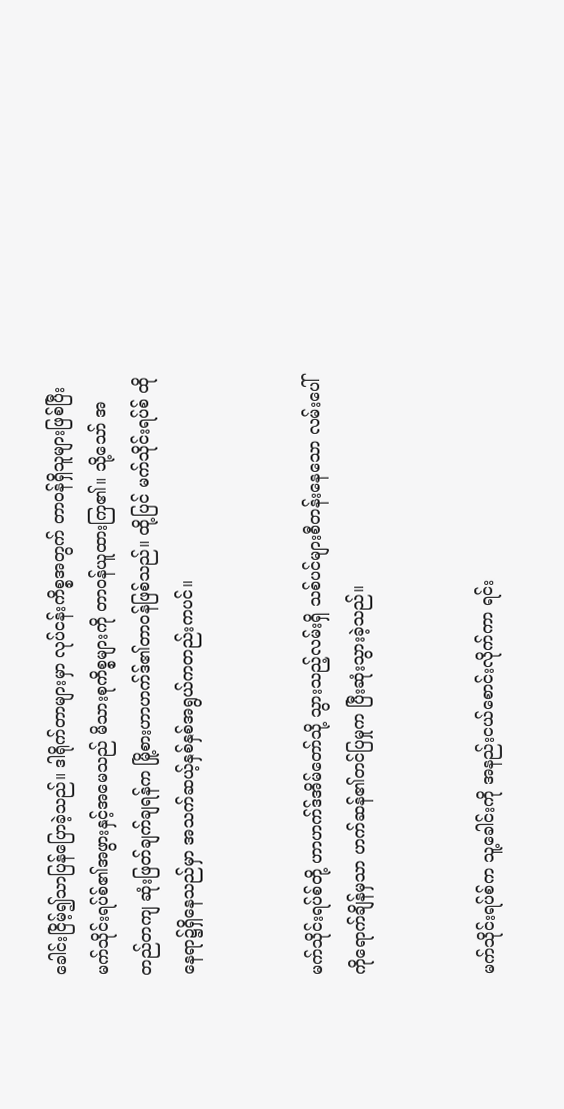ခေါင်းငြိမ့်၍သာပြန်ပြောခဲ့သည်။ ဒါရိုက်တာများမှာ လုပ်ငန်းကိစ္စအတွက် တာဝန်ရှိသူများဖြစ်ပြီး မက်သိုင်းရပ်စ်၏အဖွားနှင့်အမေသည် မိသားစုကိစ္စများကို တာဝန်ယူထားကြ၏။ သို့သော် အတည်တကျ ဆုံးဖြတ်ချက်ချရန်က မြို့စားဟာဟက်ဒ်၏တာဝန်ဖြစ်သည်။ ထို့ပြင် မက်သိုင်းရပ်စ် ထိုနေရာ၌ရှိနေသည်မှာ အသက်ဆယ့်နှစ်နှစ်အရွယ်ကတည်းကပင်။


မက်သိုင်းရပ်စ်တို့ ဟာဟက်ဒ်အိမ်တော်သို့ သွားသည့်လမ်းရှိ သစ်ပင်များစီတန်းနေသော လမ်းပေါ်ကိုရောက်ချိန်မှသာ ဟက်ဆန်၏တင်ပြမှုက ပြီးဆုံးသွားခဲ့သည်။


မက်သိုင်းရပ်စ်က သူ့ခေါင်းကို အနည်းငယ်စောင်းလိုက်ကာ ရင်း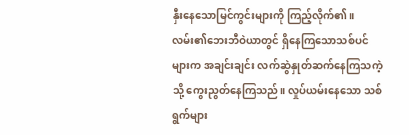နှီးနေသောမြင်ကွင်းများကို ကြည့်လိုက်၏။ လမ်း၏ဘေးဘီဝဲယာတွင် ရှိနေကြသောသစ်ပင်များက အချင်းချင်း လက်ဆွဲနှုတ်ဆက်နေကြသကဲ့သို့ ကွေးညွတ်နေကြသည်။ လှုပ်ယမ်းနေသော သစ်ရွက်များ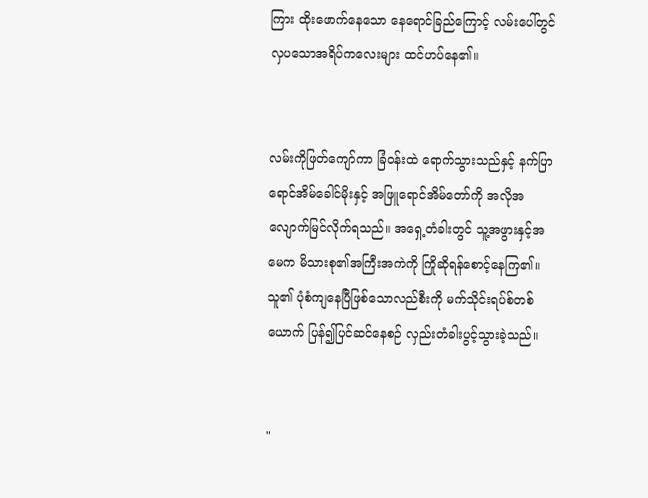ကြား ထိုးဖောက်နေသော နေရောင်ခြည်ကြောင့် လမ်းပေါ်တွင် လှပသောအရိပ်ကလေးများ ထင်ဟပ်နေ၏။


လမ်းကိုဖြတ်ကျော်ကာ ခြံဝန်းထဲ ရောက်သွားသည်နှင့် နက်ပြာရောင်အိမ်ခေါင်မိုးနှင့် အဖြူရောင်အိမ်တော်ကို အလိုအလျောက်မြင်လိုက်ရသည်။ အရှေ့တံခါးတွင် သူ့အဖွားနှင့်အမေက မိသားစု၏အကြီးအကဲကို ကြိုဆိုရန်စောင့်နေကြ၏။ သူ၏ ပုံစံကျနေပြီဖြစ်သောလည်စီးကို မက်သိုင်းရပ်စ်တစ်ယောက် ပြန်၍ပြင်ဆင်နေစဉ် လှည်းတံခါးပွင့်သွားခဲ့သည်။


"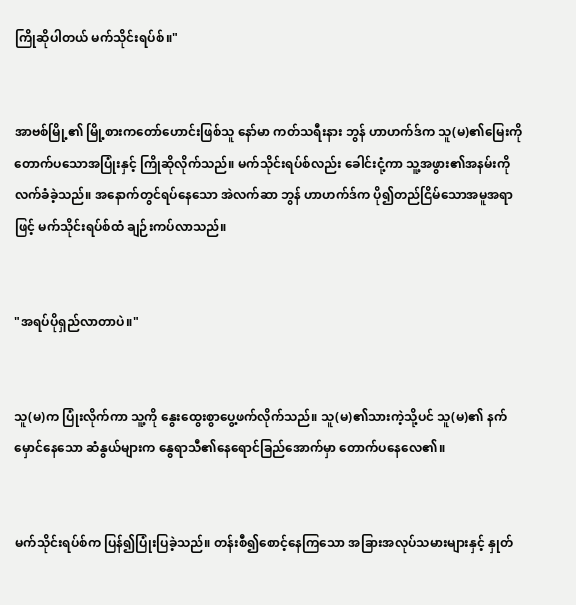ကြိုဆိုပါတယ် မက်သိုင်းရပ်စ်။"


အာဗစ်မြို့၏ မြို့စားကတော်ဟောင်းဖြစ်သူ နော်မာ ကတ်သရီးနား ဘွန် ဟာဟက်ဒ်က သူ(မ)၏မြေးကို တောက်ပသောအပြုံးနှင့် ကြိုဆိုလိုက်သည်။ မက်သိုင်းရပ်စ်လည်း ခေါင်းငုံ့ကာ သူ့အဖွား၏အနမ်းကို လက်ခံခဲ့သည်။ အနောက်တွင်ရပ်နေသော အဲလက်ဆာ ဘွန် ဟာဟက်ဒ်က ပို၍တည်ငြိမ်သောအမူအရာဖြင့် မက်သိုင်းရပ်စ်ထံ ချဉ်းကပ်လာသည်။


"အရပ်ပိုရှည်လာတာပဲ။"


သူ(မ)က ပြုံးလိုက်ကာ သူ့ကို နွေးထွေးစွာပွေ့ဖက်လိုက်သည်။ သူ(မ)၏သားကဲ့သို့ပင် သူ(မ)၏ နက်မှောင်နေသော ဆံနွယ်များက နွေရာသီ၏နေရောင်ခြည်အောက်မှာ တောက်ပနေလေ၏။


မက်သိုင်းရပ်စ်က ပြန်၍ပြုံးပြခဲ့သည်။ တန်းစီ၍စောင့်နေကြသော အခြားအလုပ်သမားများနှင့် နှုတ်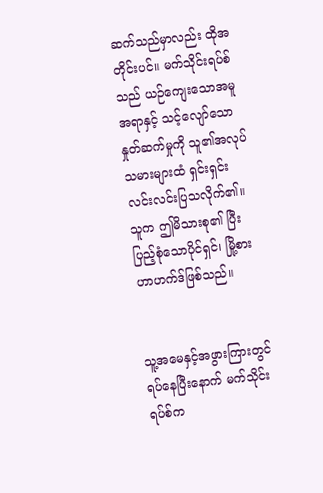ဆက်သည်မှာလည်း ထိုအတိုင်းပင်။ မက်သိုင်းရပ်စ်သည် ယဉ်ကျေးသောအမူအရာနှင့် သင့်လျော်သောနှုတ်ဆက်မှုကို သူ၏အလုပ်သမားများထံ ရှင်းရှင်းလင်းလင်းပြသလိုက်၏။ သူက ဤမိသားစု၏ ပြီးပြည့်စုံသောပိုင်ရှင်၊ မြို့စားဟာဟက်ဒ်ဖြစ်သည်။


သူ့အမေနှင့်အဖွားကြားတွင် ရပ်နေပြီးနောက် မက်သိုင်းရပ်စ်က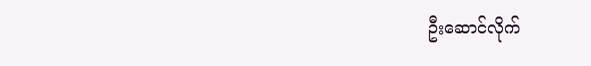ဦးဆောင်လိုက်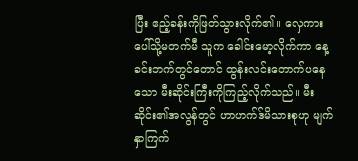ပြီး ဧည့်ခန်းကိုဖြတ်သွားလိုက်၏။ လှေကားပေါ်သို့မတက်မီ သူက ခေါင်းမော့လိုက်ကာ နေ့ခင်းဘက်တွင်တောင် ထွန်းလင်းတောက်ပနေသော မီးဆိုင်းကြီးကိုကြည့်လိုက်သည်။ မီးဆိုင်း၏အလွန်တွင် ဟာဟက်ဒ်မိသားစုဟု မျက်နှာကြက်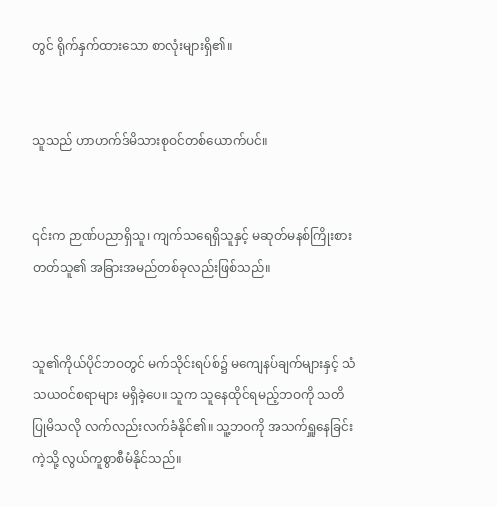တွင် ရိုက်နှက်ထားသော စာလုံးများရှိ၏။


သူသည် ဟာဟက်ဒ်မိသားစုဝင်တစ်ယောက်ပင်။


၎င်းက ဉာဏ်ပညာရှိသူ၊ ကျက်သရေရှိသူနှင့် မဆုတ်မနစ်ကြိုးစားတတ်သူ၏ အခြားအမည်တစ်ခုလည်းဖြစ်သည်။


သူ၏ကိုယ်ပိုင်ဘဝတွင် မက်သိုင်းရပ်စ်၌ မကျေနပ်ချက်များနှင့် သံသယဝင်စရာများ မရှိခဲ့ပေ။ သူက သူနေထိုင်ရမည့်ဘဝကို သတိပြုမိသလို လက်လည်းလက်ခံနိုင်၏။ သူ့ဘဝကို အသက်ရှူနေခြင်းကဲ့သို့ လွယ်ကူစွာစီမံနိုင်သည်။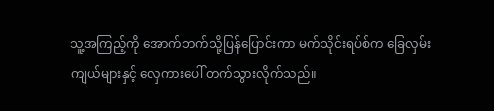သူ့အကြည့်ကို အောက်ဘက်သို့ပြန်ပြောင်းကာ မက်သိုင်းရပ်စ်က ခြေလှမ်းကျယ်များနှင့် လှေကားပေါ် တက်သွားလိုက်သည်။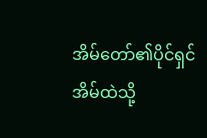အိမ်တော်၏ပိုင်ရှင် အိမ်ထဲသို့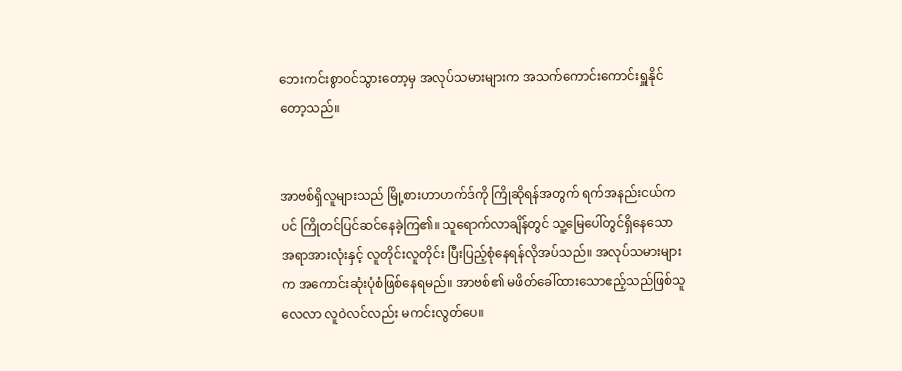ဘေးကင်းစွာဝင်သွားတော့မှ အလုပ်သမားများက အသက်ကောင်းကောင်းရှူနိုင်တော့သည်။


အာဗစ်ရှိလူများသည် မြို့စားဟာဟက်ဒ်ကို ကြိုဆိုရန်အတွက် ရက်အနည်းငယ်ကပင် ကြိုတင်ပြင်ဆင်နေခဲ့ကြ၏။ သူရောက်လာချိန်တွင် သူ့မြေပေါ်တွင်ရှိနေသော အရာအားလုံးနှင့် လူတိုင်းလူတိုင်း ပြီးပြည့်စုံနေရန်လိုအပ်သည်။ အလုပ်သမားများက အကောင်းဆုံးပုံစံဖြစ်နေရမည်။ အာဗစ်၏ မဖိတ်ခေါ်ထားသောဧည့်သည်ဖြစ်သူ လေလာ လူဝဲလင်လည်း မကင်းလွတ်ပေ။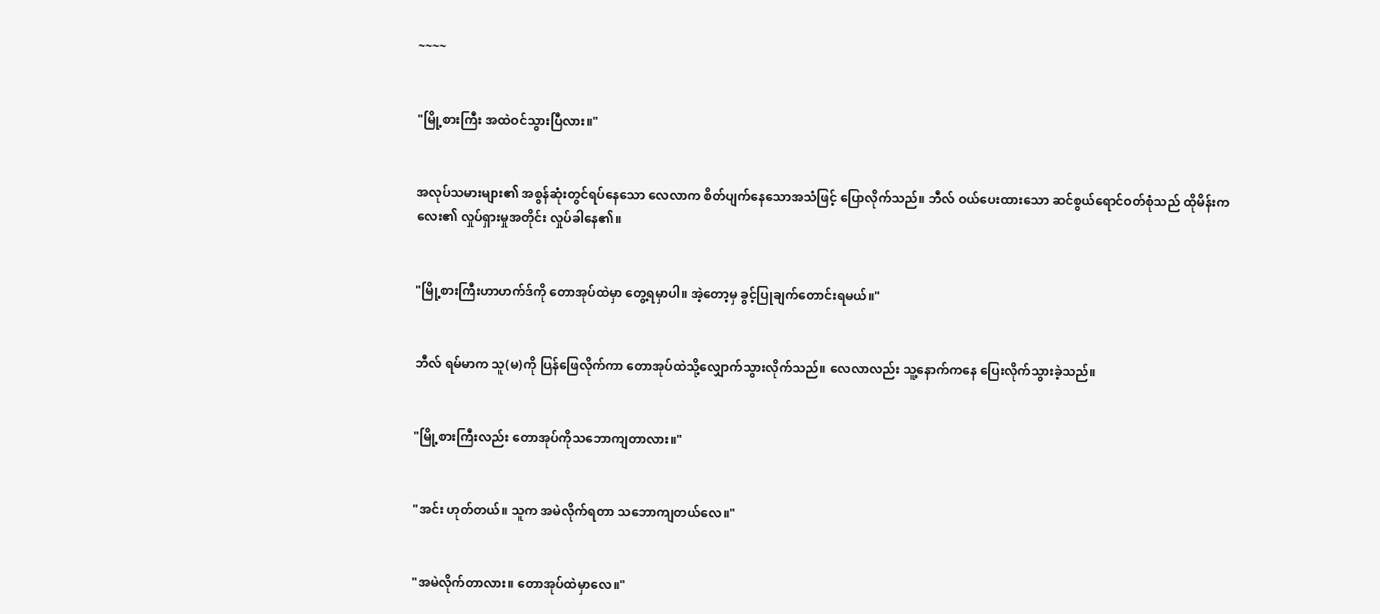~~~~


"မြို့စားကြီး အထဲဝင်သွားပြီလား။"


အလုပ်သမားများ၏ အစွန်ဆုံးတွင်ရပ်နေသော လေလာက စိတ်ပျက်နေသောအသံဖြင့် ပြောလိုက်သည်။ ဘီလ် ဝယ်ပေးထားသော ဆင်စွယ်ရောင်ဝတ်စုံသည် ထိုမိန်းကလေး၏ လှုပ်ရှားမှုအတိုင်း လှုပ်ခါနေ၏။


"မြို့စားကြီးဟာဟက်ဒ်ကို တောအုပ်ထဲမှာ တွေ့ရမှာပါ။ အဲ့တော့မှ ခွင့်ပြုချက်တောင်းရမယ်။"


ဘီလ် ရမ်မာက သူ(မ)ကို ပြန်ဖြေလိုက်ကာ တောအုပ်ထဲသို့လျှောက်သွားလိုက်သည်။ လေလာလည်း သူ့နောက်ကနေ ပြေးလိုက်သွားခဲ့သည်။


"မြို့စားကြီးလည်း တောအုပ်ကိုသဘောကျတာလား။"


"အင်း ဟုတ်တယ်။ သူက အမဲလိုက်ရတာ သဘောကျတယ်လေ။"


"အမဲလိုက်တာလား။ တောအုပ်ထဲမှာလေ။"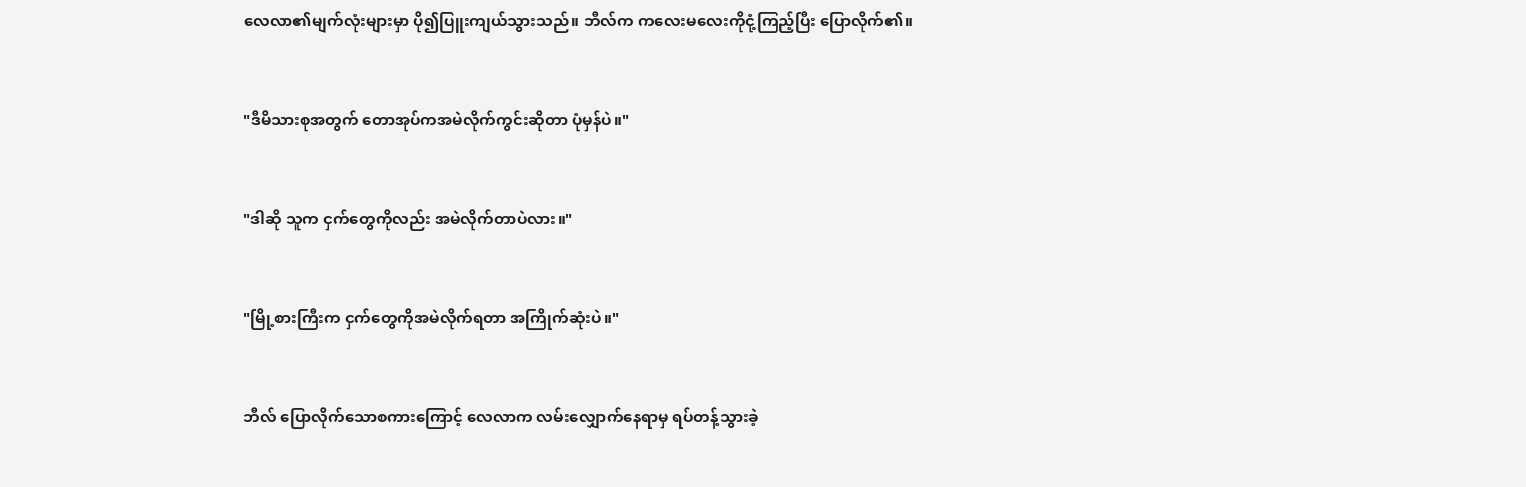လေလာ၏မျက်လုံးများမှာ ပို၍ပြူးကျယ်သွားသည်။ ဘီလ်က ကလေးမလေးကိုငုံ့ကြည့်ပြီး ပြောလိုက်၏။


"ဒီမိသားစုအတွက် တောအုပ်ကအမဲလိုက်ကွင်းဆိုတာ ပုံမှန်ပဲ။"


"ဒါဆို သူက ငှက်တွေကိုလည်း အမဲလိုက်တာပဲလား။"


"မြို့စားကြီးက ငှက်တွေကိုအမဲလိုက်ရတာ အကြိုက်ဆုံးပဲ။"


ဘီလ် ပြောလိုက်သောစကားကြောင့် လေလာက လမ်းလျှောက်နေရာမှ ရပ်တန့်သွားခဲ့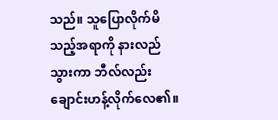သည်။ သူပြောလိုက်မိသည့်အရာကို နားလည်သွားကာ ဘီလ်လည်း ချောင်းဟန့်လိုက်လေ၏။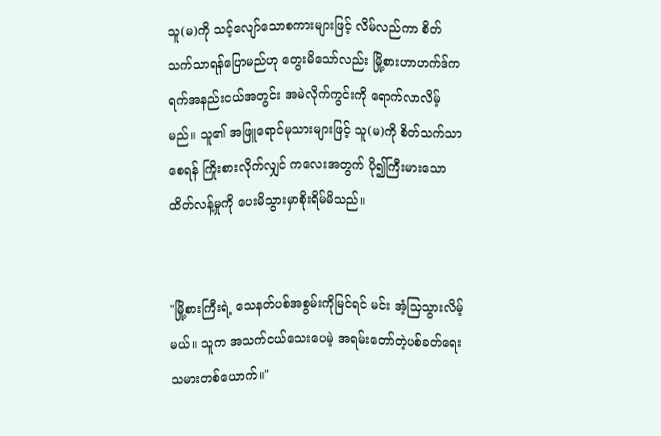သူ(မ)ကို သင့်လျော်သောစကားများဖြင့် လိမ်လည်ကာ စိတ်သက်သာရန်ပြောမည်ဟု တွေးမိသော်လည်း မြို့စားဟာဟက်ဒ်က ရက်အနည်းငယ်အတွင်း အမဲလိုက်ကွင်းကို ရောက်လာလိမ့်မည်။ သူ၏ အဖြူရောင်မုသားများဖြင့် သူ(မ)ကို စိတ်သက်သာစေရန် ကြိုးစားလိုက်လျှင် ကလေးအတွက် ပို၍ကြီးမားသောထိတ်လန့်မှုကို ပေးမိသွားမှာစိုးရိမ်မိသည်။


"မြို့စားကြီးရဲ့ သေနတ်ပစ်အစွမ်းကိုမြင်ရင် မင်း အံ့သြသွားလိမ့်မယ်။ သူက အသက်ငယ်သေးပေမဲ့ အရမ်းတော်တဲ့ပစ်ခတ်ရေးသမားတစ်ယောက်။"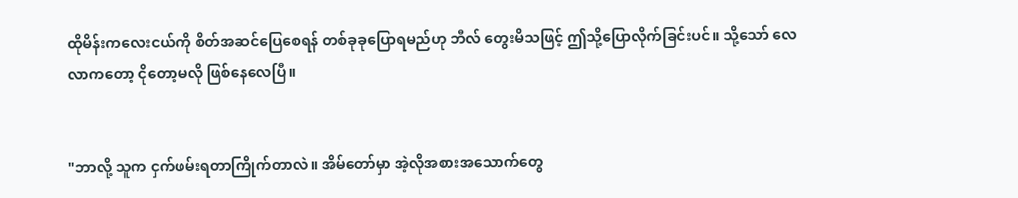ထိုမိန်းကလေးငယ်ကို စိတ်အဆင်ပြေစေရန် တစ်ခုခုပြောရမည်ဟု ဘီလ် တွေးမိသဖြင့် ဤသို့ပြောလိုက်ခြင်းပင်။ သို့သော် လေလာကတော့ ငိုတော့မလို ဖြစ်နေလေပြီ။


"ဘာလို့ သူက ငှက်ဖမ်းရတာကြိုက်တာလဲ။ အိမ်တော်မှာ အဲ့လိုအစားအသောက်တွေ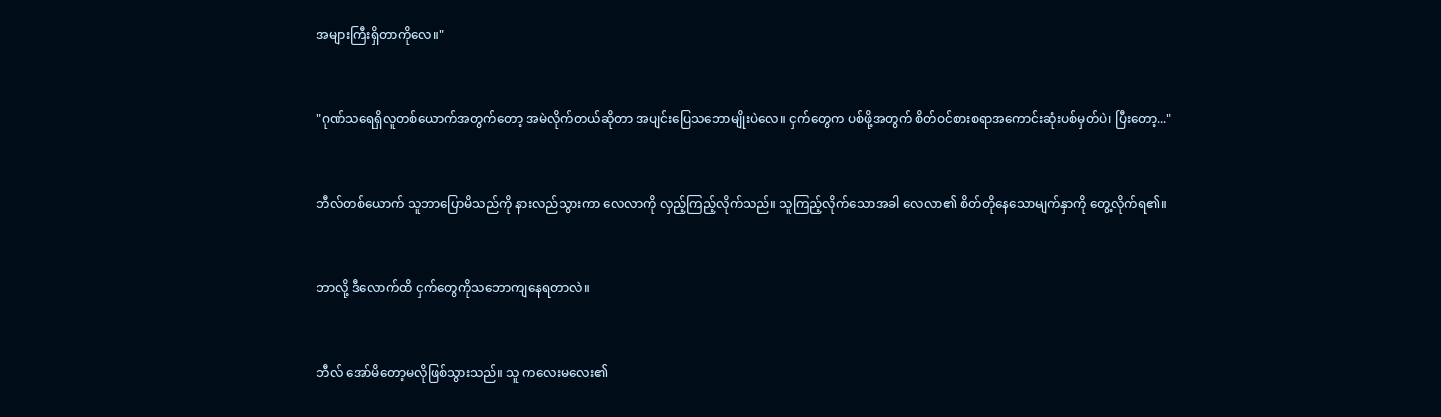အများကြီးရှိတာကိုလေ။"


"ဂုဏ်သရေရှိလူတစ်ယောက်အတွက်တော့ အမဲလိုက်တယ်ဆိုတာ အပျင်းပြေသဘောမျိုးပဲလေ။ ငှက်တွေက ပစ်ဖို့အတွက် စိတ်ဝင်စားစရာအကောင်းဆုံးပစ်မှတ်ပဲ၊ ပြီးတော့..."


ဘီလ်တစ်ယောက် သူဘာပြောမိသည်ကို နားလည်သွားကာ လေလာကို လှည့်ကြည့်လိုက်သည်။ သူကြည့်လိုက်သောအခါ လေလာ၏ စိတ်တိုနေသောမျက်နှာကို တွေ့လိုက်ရ၏။


ဘာလို့ ဒီလောက်ထိ ငှက်တွေကိုသဘောကျနေရတာလဲ။


ဘီလ် အော်မိတော့မလိုဖြစ်သွားသည်။ သူ ကလေးမလေး၏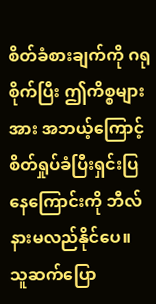စိတ်ခံစားချက်ကို ဂရုစိုက်ပြီး ဤကိစ္စများအား အဘယ့်ကြောင့် စိတ်ရှုပ်ခံပြီးရှင်းပြနေကြောင်းကို ဘီလ်နားမလည်နိုင်ပေ။ သူဆက်ပြော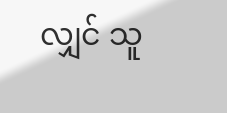လျှင် သူ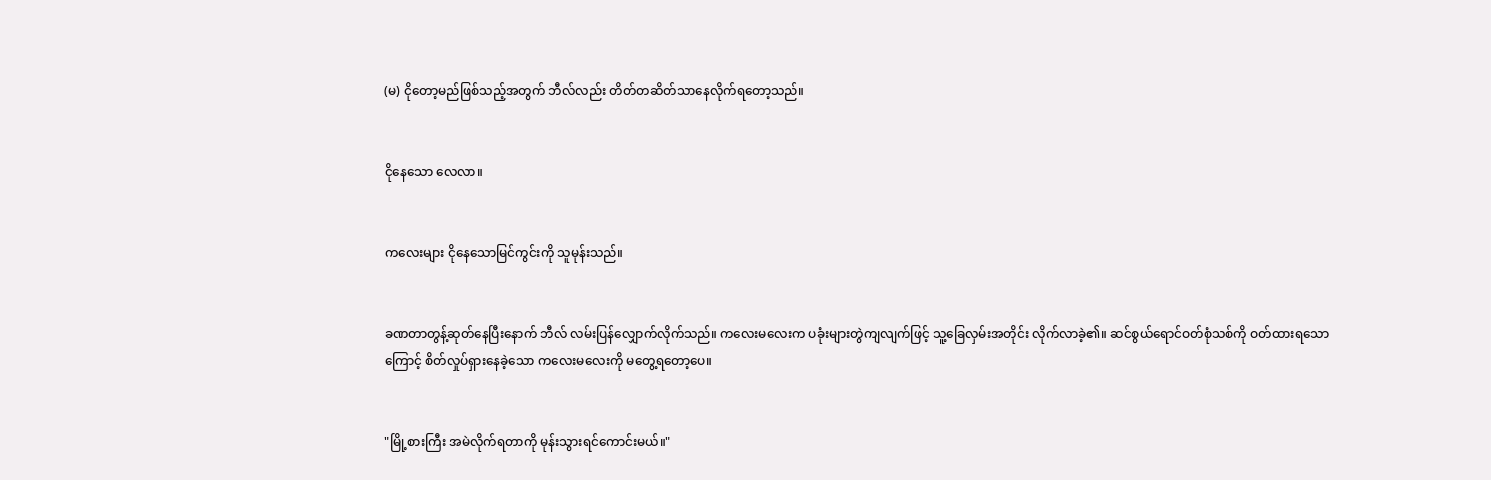(မ) ငိုတော့မည်ဖြစ်သည့်အတွက် ဘီလ်လည်း တိတ်တဆိတ်သာနေလိုက်ရတော့သည်။


ငိုနေသော လေလာ။


ကလေးများ ငိုနေသောမြင်ကွင်းကို သူမုန်းသည်။


ခဏတာတွန့်ဆုတ်နေပြီးနောက် ဘီလ် လမ်းပြန်လျှောက်လိုက်သည်။ ကလေးမလေးက ပခုံးများတွဲကျလျက်ဖြင့် သူ့ခြေလှမ်းအတိုင်း လိုက်လာခဲ့၏။ ဆင်စွယ်ရောင်ဝတ်စုံသစ်ကို ဝတ်ထားရသောကြောင့် စိတ်လှုပ်ရှားနေခဲ့သော ကလေးမလေးကို မတွေ့ရတော့ပေ။


"မြို့စားကြီး အမဲလိုက်ရတာကို မုန်းသွားရင်ကောင်းမယ်။"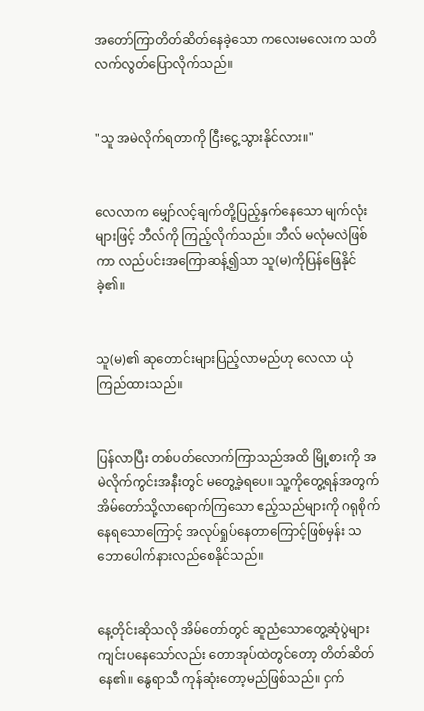အတော်ကြာတိတ်ဆိတ်နေခဲ့သော ကလေးမလေးက သတိလက်လွတ်ပြောလိုက်သည်။


"သူ အမဲလိုက်ရတာကို ငြီးငွေ့သွားနိုင်လား။"


လေလာက မျှော်လင့်ချက်တို့ပြည့်နှက်နေသော မျက်လုံးများဖြင့် ဘီလ်ကို ကြည့်လိုက်သည်။ ဘီလ် မလုံမလဲဖြစ်ကာ လည်ပင်းအကြောဆန့်၍သာ သူ(မ)ကိုပြန်ဖြေနိုင်ခဲ့၏။


သူ(မ)၏ ဆုတောင်းများပြည့်လာမည်ဟု လေလာ ယုံကြည်ထားသည်။


ပြန်လာပြီး တစ်ပတ်လောက်ကြာသည်အထိ မြို့စားကို အမဲလိုက်ကွင်းအနီးတွင် မတွေ့ခဲ့ရပေ။ သူ့ကိုတွေ့ရန်အတွက် အိမ်တော်သို့လာရောက်ကြသော ဧည့်သည်များကို ဂရုစိုက်နေရသောကြောင့် အလုပ်ရှုပ်နေတာကြောင့်ဖြစ်မှန်း သဘောပေါက်နားလည်စေနိုင်သည်။


နေ့တိုင်းဆိုသလို အိမ်တော်တွင် ဆူညံသောတွေ့ဆုံပွဲများ ကျင်းပနေသော်လည်း တောအုပ်ထဲတွင်တော့ တိတ်ဆိတ်နေ၏။ နွေရာသီ ကုန်ဆုံးတော့မည်ဖြစ်သည်။ ငှက်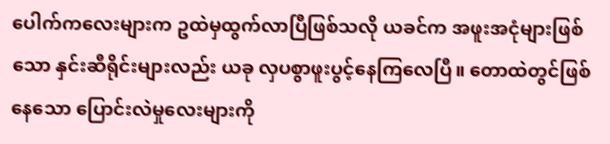ပေါက်ကလေးများက ဥထဲမှထွက်လာပြီဖြစ်သလို ယခင်က အဖူးအငုံများဖြစ်သော နှင်းဆီရိုင်းများလည်း ယခု လှပစွာဖူးပွင့်နေကြလေပြီ။ တောထဲတွင်ဖြစ်နေသော ပြောင်းလဲမှုလေးများကို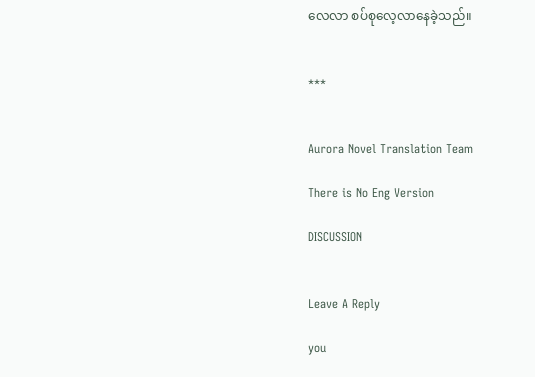လေလာ စပ်စုလေ့လာနေခဲ့သည်။


***


Aurora Novel Translation Team

There is No Eng Version

DISCUSSION


Leave A Reply

you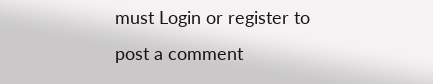must Login or register to post a comment